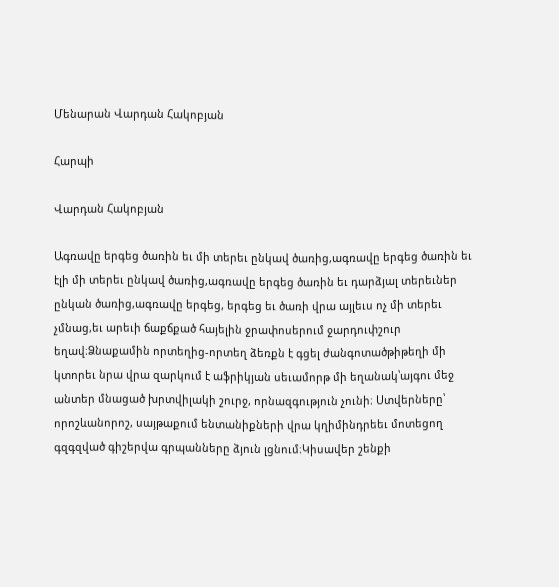Մենարան Վարդան Հակոբյան

Հարպի

Վարդան Հակոբյան

Ագռավը երգեց ծառին եւ մի տերեւ ընկավ ծառից,ագռավը երգեց ծառին եւ էլի մի տերեւ ընկավ ծառից,ագռավը երգեց ծառին եւ դարձյալ տերեւներ ընկան ծառից,ագռավը երգեց, երգեց եւ ծառի վրա այլեւս ոչ մի տերեւ չմնաց,եւ արեւի ճաքճքած հայելին ջրափոսերում ջարդուփշուր եղավ։Ձնաքամին որտեղից-որտեղ ձեռքն է գցել ժանգոտածթիթեղի մի կտորեւ նրա վրա զարկում է աֆրիկյան սեւամորթ մի եղանակ՝այգու մեջ անտեր մնացած խրտվիլակի շուրջ, որնազգություն չունի։ Ստվերները՝ որոշևանորոշ, սայթաքում ենտանիքների վրա կղիմինդրեեւ մոտեցող գզգզված գիշերվա գրպանները ձյուն լցնում։Կիսավեր շենքի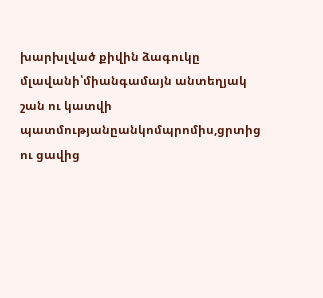խարխլված քիվին ձագուկը մլավանի՝միանգամայն անտեղյակ շան ու կատվի պատմությանըանկոմպրոմիս,ցրտից ու ցավից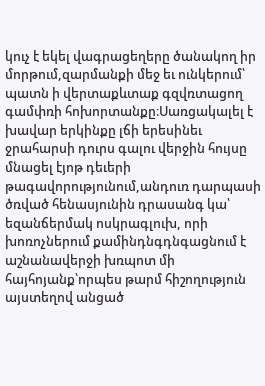կուչ է եկել վագրացեղերը ծանակող իր մորթում,զարմանքի մեջ եւ ունկերում՝ պատն ի վերտաքևտաք գզվռտացող գամփռի հոխորտանքը։Սառցակալել է խավար երկինքը լճի երեսինեւ ջրահարսի դուրս գալու վերջին հույսը մնացել էյոթ դեւերի թագավորությունում,անդուռ դարպասի ծռված հենասյունին դրասանգ կա՝ եզանճերմակ ոսկրագլուխ, որի խոռոչներում քամինդնգդնգացնում է աշնանավերջի խռպոտ մի հայհոյանք՝որպես թարմ հիշողություն այստեղով անցած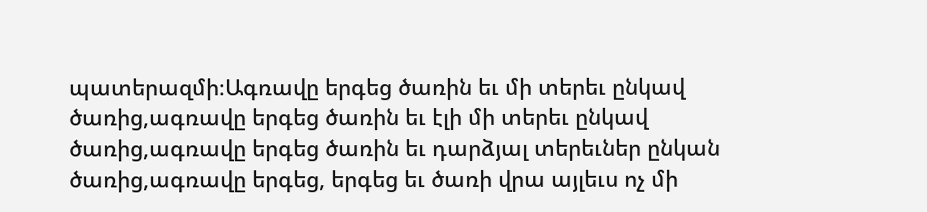պատերազմի։Ագռավը երգեց ծառին եւ մի տերեւ ընկավ ծառից,ագռավը երգեց ծառին եւ էլի մի տերեւ ընկավ ծառից,ագռավը երգեց ծառին եւ դարձյալ տերեւներ ընկան ծառից,ագռավը երգեց, երգեց եւ ծառի վրա այլեւս ոչ մի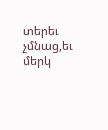տերեւ չմնաց,եւ մերկ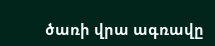ծառի վրա ագռավը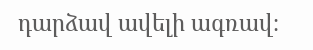դարձավ ավելի ագռավ։